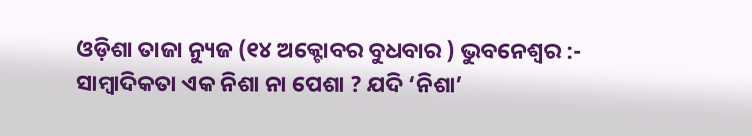ଓଡ଼ିଶା ତାଜା ନ୍ୟୁଜ (୧୪ ଅକ୍ଟୋବର ବୁଧବାର ) ଭୁବନେଶ୍ବର :- ସାମ୍ବାଦିକତା ଏକ ନିଶା ନା ପେଶା ? ଯଦି ‘ନିଶା’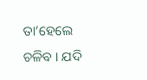ତା’ହେଲେ ଚଳିବ । ଯଦି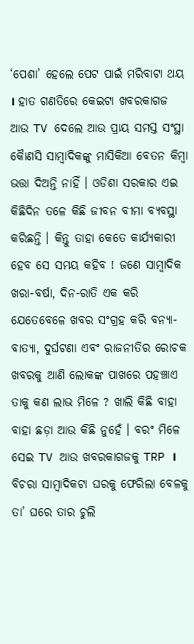‘ପେଶା’ ହେଲେ ପେଟ ପାଇଁ ମରିବାଟା ଥୟ । ହାତ ଗଣତିରେ କେଇଟା ଖବରକାଗଜ ଆଉ TV ଦେଲେ ଆଉ ପ୍ରାୟ ସମସ୍ତ ସଂସ୍ଥା କୋୖଣସି ସାମ୍ବାଦିକଙ୍କୁ ମାସିକିଆ ବେତନ କିମ୍ବା ଭତ୍ତା ଦିଅନ୍ତି ନାହିଁ । ଓଡିଶା ସରକାର ଏଇ କିଛିଦିନ ତଳେ କିଛି ଜୀବନ ବୀମା ବ୍ୟବସ୍ଥା କରିଛନ୍ତି । କିନ୍ତୁ ତାହା କେତେ କାର୍ଯ୍ୟକାରୀ ହେବ ସେ ସମୟ କହିବ ! ଜଣେ ସାମ୍ବାଦିକ ଖରା-ବର୍ଷା, ଦିନ-ରାତି ଏକ କରି ଯେତେବେଳେ ଖବର ସଂଗ୍ରହ କରି ବନ୍ୟା-ବାତ୍ୟା, ଦୁର୍ଘଟଣା ଏବଂ ରାଜନୀତିର ରୋଚକ ଖବରକୁ ଆଣି ଲୋକଙ୍କ ପାଖରେ ପହଞ୍ଚାଏ ତାକୁ କଣ ଲାଭ ମିଳେ ? ଖାଲି କିଛି ବାହା ବାହା ଛଡ଼ା ଆଉ କିଛି ନୁହେଁ । ବରଂ ମିଳେ ସେଇ TV ଆଉ ଖବରକାଗଜକୁ TRP । ବିଚରା ସାମ୍ବାଦିକଟା ଘରକୁ ଫେରିଲା ବେଳକୁ ତା’ ଘରେ ତାର ଚୁଲି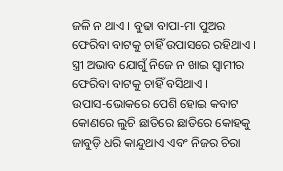ଜଳି ନ ଥାଏ । ବୁଢା ବାପା-ମା ପୁଅର ଫେରିବା ବାଟକୁ ଚାହିଁ ଉପାସରେ ରହିଥାଏ । ସ୍ତ୍ରୀ ଅଭାବ ଯୋଗୁଁ ନିଜେ ନ ଖାଇ ସ୍ବାମୀର ଫେରିବା ବାଟକୁ ଚାହିଁ ବସିଥାଏ ।
ଉପାସ-ଭୋକରେ ପେଶି ହୋଇ କବାଟ କୋଣରେ ଲୁଚି ଛାତିରେ ଛାତିରେ କୋହକୁ ଜାବୁଡ଼ି ଧରି କାନ୍ଦୁଥାଏ ଏବଂ ନିଜର ଚିରା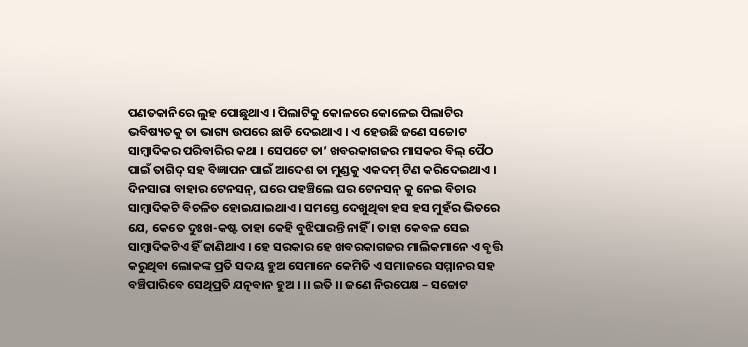ପଣତକାନିରେ ଲୁହ ପୋଛୁଥାଏ । ପିଲାଟିକୁ କୋଳରେ କୋଳେଇ ପିଲାଟିର ଭବିଷ୍ୟତକୁ ତା ଭାଗ୍ୟ ଉପରେ ଛାଡି ଦେଇଥାଏ । ଏ ହେଉଛି ଜଣେ ସଚ୍ଚୋଟ ସାମ୍ବାଦିକର ପରିବାରିର କଥା । ସେପଟେ ତା’ ଖବରକାଗଜର ମାସକର ବିଲ୍ ପୈଠ ପାଇଁ ତାଗିଦ୍ ସହ ବିଜ୍ଞାପନ ପାଇଁ ଆଦେଶ ତା ମୁଣ୍ଡକୁ ଏକଦମ୍ ଟିଣ କରିଦେଇଥାଏ । ଦିନସାରା ବାହାର ଟେନସନ୍, ଘରେ ପହଞ୍ଚିଲେ ଘର ଟେନସନ୍ କୁ ନେଇ ବିଚାର ସାମ୍ବାଦିକଟି ବିଚଳିତ ହୋଇଯାଇଥାଏ । ସମସ୍ତେ ଦେଖୁଥିବା ହସ ହସ ମୁହଁର ଭିତରେ ଯେ, କେତେ ଦୁଃଖ-କଷ୍ଟ ତାହା କେହି ବୁଝିପାରନ୍ତି ନାହିଁ । ତାହା କେବଳ ସେଇ ସାମ୍ବାଦିକଟିଏ ହିଁ ଜାଣିଥାଏ । ହେ ସରକାର ହେ ଖବରକାଗଜର ମାଲିକମାନେ ଏ ବୃତ୍ତି କରୁଥିବା ଲୋକଙ୍କ ପ୍ରତି ସଦୟ ହୁଅ ସେମାନେ କେମିତି ଏ ସମାଜରେ ସମ୍ମାନର ସହ ବଞ୍ଚିପାରିବେ ସେଥିପ୍ରତି ଯତ୍ନବାନ ହୁଅ । ।। ଇତି ।। ଜଣେ ନିରପେକ୍ଷ – ସଚ୍ଚୋଟ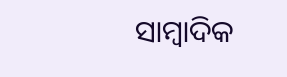ସାମ୍ବାଦିକ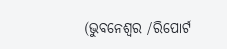(ଭୁବନେଶ୍ୱର /ରିପୋର୍ଟ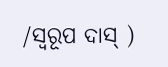/ସ୍ୱରୂପ ଦାସ୍ )